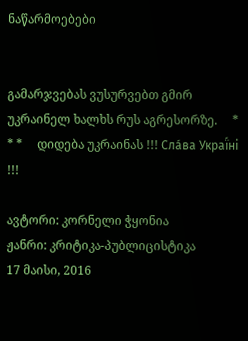ნაწარმოებები


გამარჯვებას ვუსურვებთ გმირ უკრაინელ ხალხს რუს აგრესორზე.     * * *     დიდება უკრაინას !!! Сла́ва Украї́ні !!!

ავტორი: კორნელი ჭყონია
ჟანრი: კრიტიკა-პუბლიცისტიკა
17 მაისი, 2016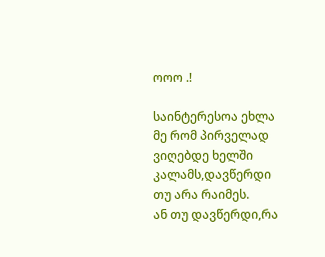ოოო .!

საინტერესოა ეხლა მე რომ პირველად ვიღებდე ხელში კალამს,დავწერდი თუ არა რაიმეს.
ან თუ დავწერდი,რა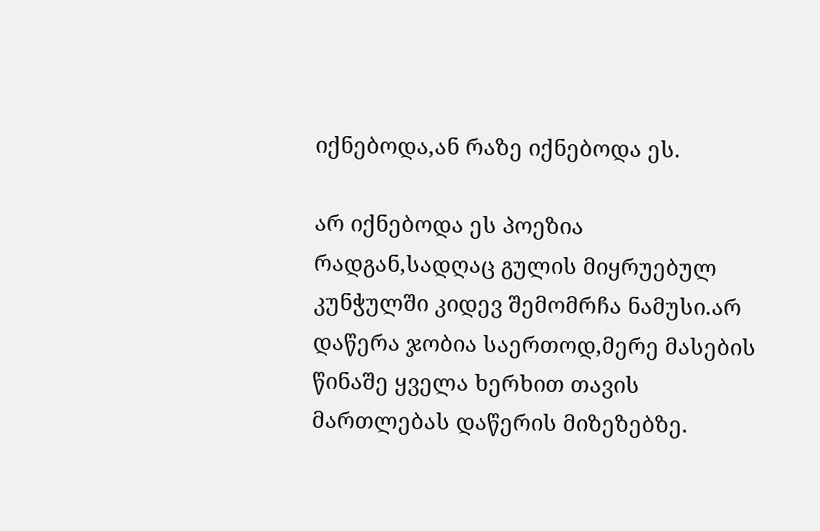იქნებოდა,ან რაზე იქნებოდა ეს.

არ იქნებოდა ეს პოეზია რადგან,სადღაც გულის მიყრუებულ კუნჭულში კიდევ შემომრჩა ნამუსი.არ დაწერა ჯობია საერთოდ,მერე მასების წინაშე ყველა ხერხით თავის მართლებას დაწერის მიზეზებზე.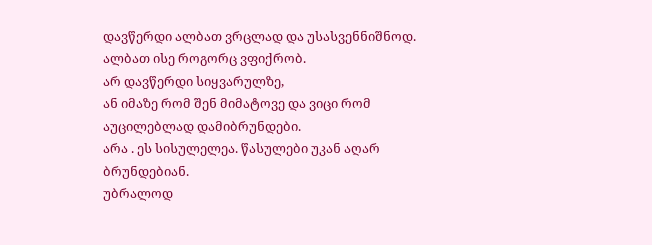დავწერდი ალბათ ვრცლად და უსასვენნიშნოდ. ალბათ ისე როგორც ვფიქრობ.
არ დავწერდი სიყვარულზე,
ან იმაზე რომ შენ მიმატოვე და ვიცი რომ აუცილებლად დამიბრუნდები.
არა . ეს სისულელეა. წასულები უკან აღარ ბრუნდებიან.
უბრალოდ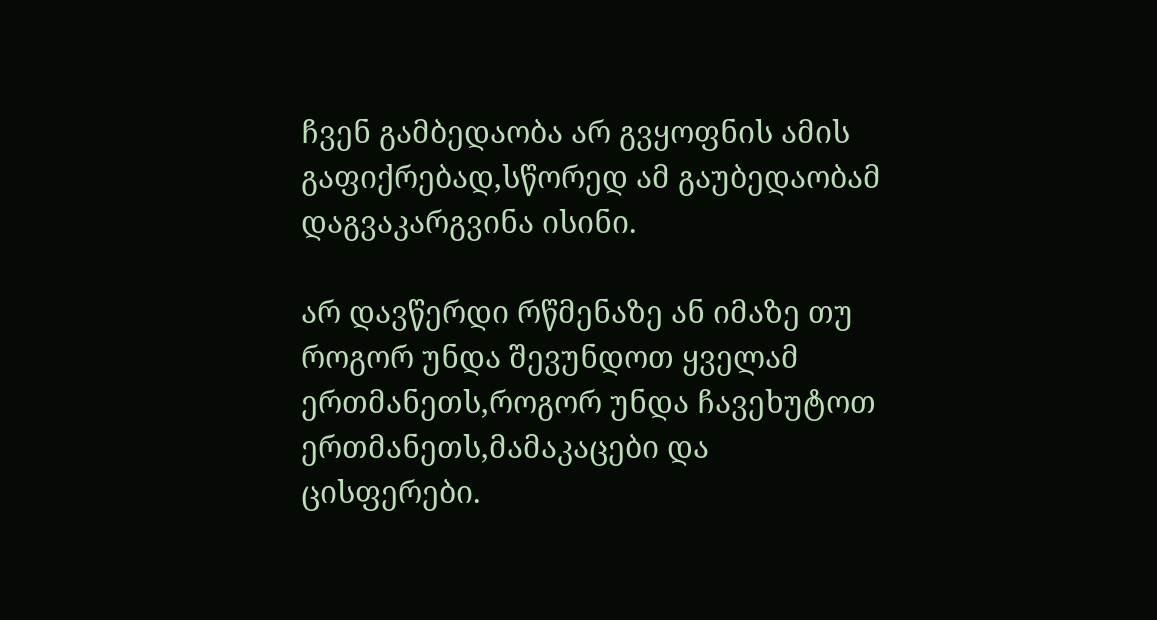ჩვენ გამბედაობა არ გვყოფნის ამის გაფიქრებად,სწორედ ამ გაუბედაობამ დაგვაკარგვინა ისინი.

არ დავწერდი რწმენაზე ან იმაზე თუ როგორ უნდა შევუნდოთ ყველამ ერთმანეთს,როგორ უნდა ჩავეხუტოთ ერთმანეთს,მამაკაცები და ცისფერები.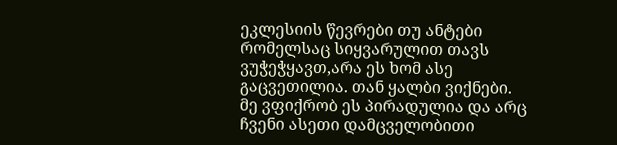ეკლესიის წევრები თუ ანტები რომელსაც სიყვარულით თავს ვუჭეჭყავთ,არა ეს ხომ ასე გაცვეთილია. თან ყალბი ვიქნები.
მე ვფიქრობ ეს პირადულია და არც ჩვენი ასეთი დამცველობითი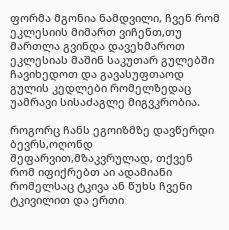ფორმა მგონია ნამდვილი, ჩვენ რომ ეკლესიის მიმართ ვიჩენთ,თუ მართლა გვინდა დავეხმაროთ ეკლესიას მაშინ საკუთარ გულებში ჩავიხედოთ და გავასუფთაოდ გულის კედლები რომელზედაც უამრავი სისაძაგლე მიგვკრობია.

როგორც ჩანს ეგოიზმზე დავწერდი ბევრს,ოღონდ შეფარვით,მზაკვრულად, თქვენ რომ იფიქრებთ აი ადამიანი რომელსაც ტკივა ან წუხს ჩვენი ტკივილით და ერთი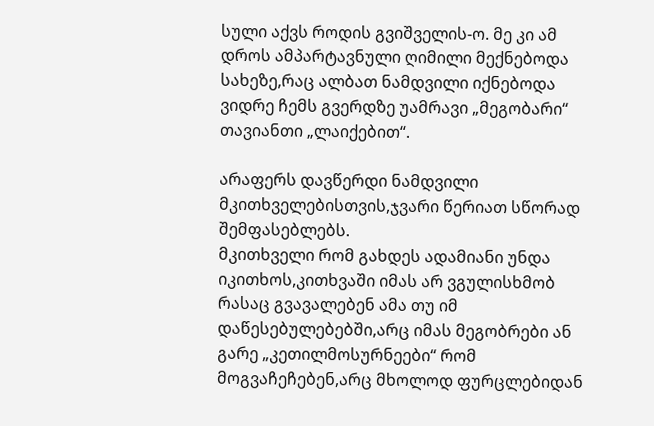სული აქვს როდის გვიშველის-ო. მე კი ამ დროს ამპარტავნული ღიმილი მექნებოდა სახეზე,რაც ალბათ ნამდვილი იქნებოდა ვიდრე ჩემს გვერდზე უამრავი „მეგობარი“ თავიანთი „ლაიქებით“.

არაფერს დავწერდი ნამდვილი მკითხველებისთვის,ჯვარი წერიათ სწორად შემფასებლებს.
მკითხველი რომ გახდეს ადამიანი უნდა იკითხოს,კითხვაში იმას არ ვგულისხმობ რასაც გვავალებენ ამა თუ იმ დაწესებულებებში,არც იმას მეგობრები ან გარე „კეთილმოსურნეები“ რომ მოგვაჩეჩებენ,არც მხოლოდ ფურცლებიდან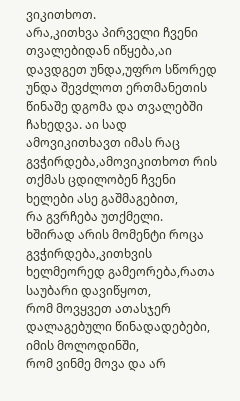ვიკითხოთ.
არა,კითხვა პირველი ჩვენი თვალებიდან იწყება,აი დავდგეთ უნდა,უფრო სწორედ უნდა შევძლოთ ერთმანეთის წინაშე დგომა და თვალებში ჩახედვა. აი სად ამოვიკითხავთ იმას რაც გვჭირდება,ამოვიკითხოთ რის თქმას ცდილობენ ჩვენი ხელები ასე გაშმაგებით,
რა გვრჩება უთქმელი.
ხშირად არის მომენტი როცა გვჭირდება,კითხვის ხელმეორედ გამეორება,რათა საუბარი დავიწყოთ,
რომ მოვყვეთ ათასჯერ დალაგებული წინადადებები,
იმის მოლოდინში,
რომ ვინმე მოვა და არ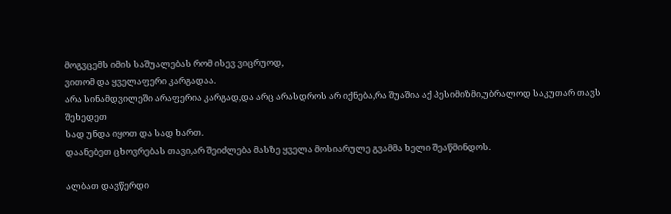მოგვცემს იმის საშუალებას რომ ისევ ვიცრუოდ,
ვითომ და ყველაფერი კარგადაა.
არა სინამდვილეში არაფერია კარგად,და არც არასდროს არ იქნება,რა შუაშია აქ პესიმიზმი,უბრალოდ საკუთარ თავს შეხედეთ
სად უნდა იყოთ და სად ხართ.
დაანებეთ ცხოვრებას თავი,არ შეიძლება მასზე ყველა მოსიარულე გვამმა ხელი შეაწმინდოს.

ალბათ დავწერდი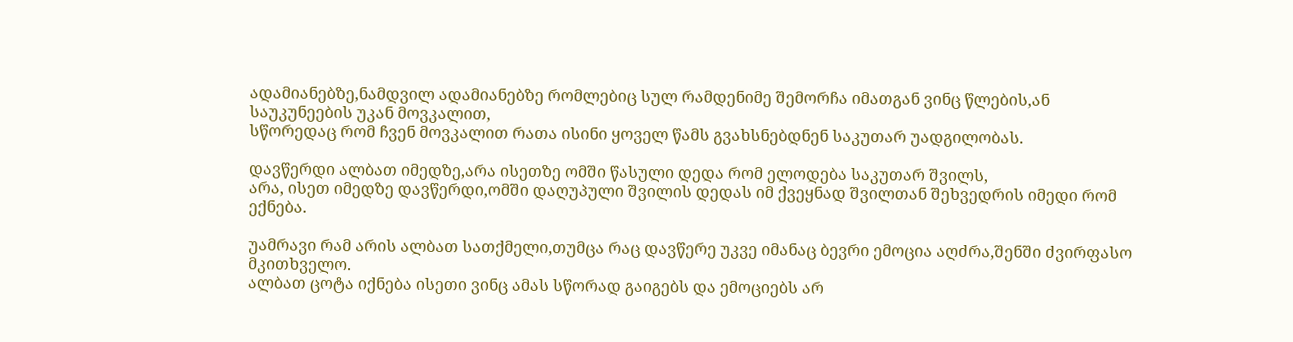ადამიანებზე,ნამდვილ ადამიანებზე რომლებიც სულ რამდენიმე შემორჩა იმათგან ვინც წლების,ან საუკუნეების უკან მოვკალით,
სწორედაც რომ ჩვენ მოვკალით რათა ისინი ყოველ წამს გვახსნებდნენ საკუთარ უადგილობას.

დავწერდი ალბათ იმედზე,არა ისეთზე ომში წასული დედა რომ ელოდება საკუთარ შვილს,
არა, ისეთ იმედზე დავწერდი,ომში დაღუპული შვილის დედას იმ ქვეყნად შვილთან შეხვედრის იმედი რომ ექნება.

უამრავი რამ არის ალბათ სათქმელი,თუმცა რაც დავწერე უკვე იმანაც ბევრი ემოცია აღძრა,შენში ძვირფასო მკითხველო.
ალბათ ცოტა იქნება ისეთი ვინც ამას სწორად გაიგებს და ემოციებს არ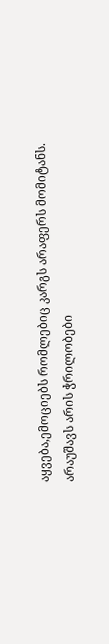აყვება,ემოციებს რომლებიც კარგს არაფერს მომიტანს.
არაუშავს არის ჭრილობები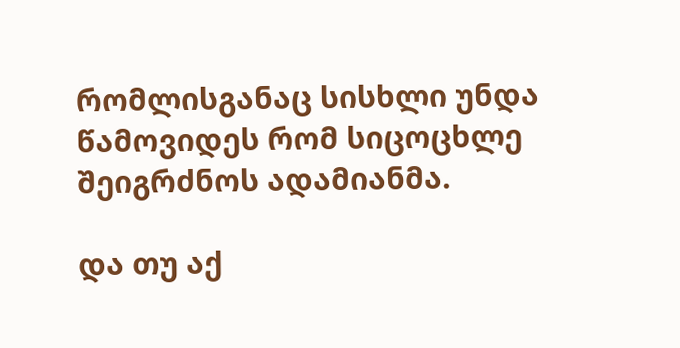რომლისგანაც სისხლი უნდა წამოვიდეს რომ სიცოცხლე შეიგრძნოს ადამიანმა.

და თუ აქ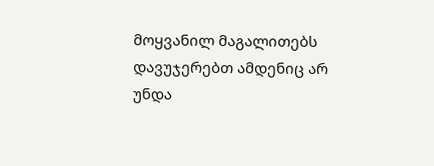მოყვანილ მაგალითებს დავუჯერებთ ამდენიც არ უნდა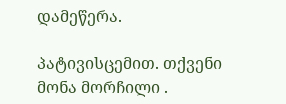დამეწერა.

პატივისცემით. თქვენი მონა მორჩილი .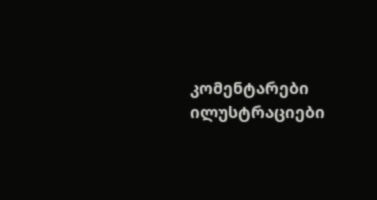კომენტარები ილუსტრაციები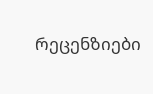რეცენზიები